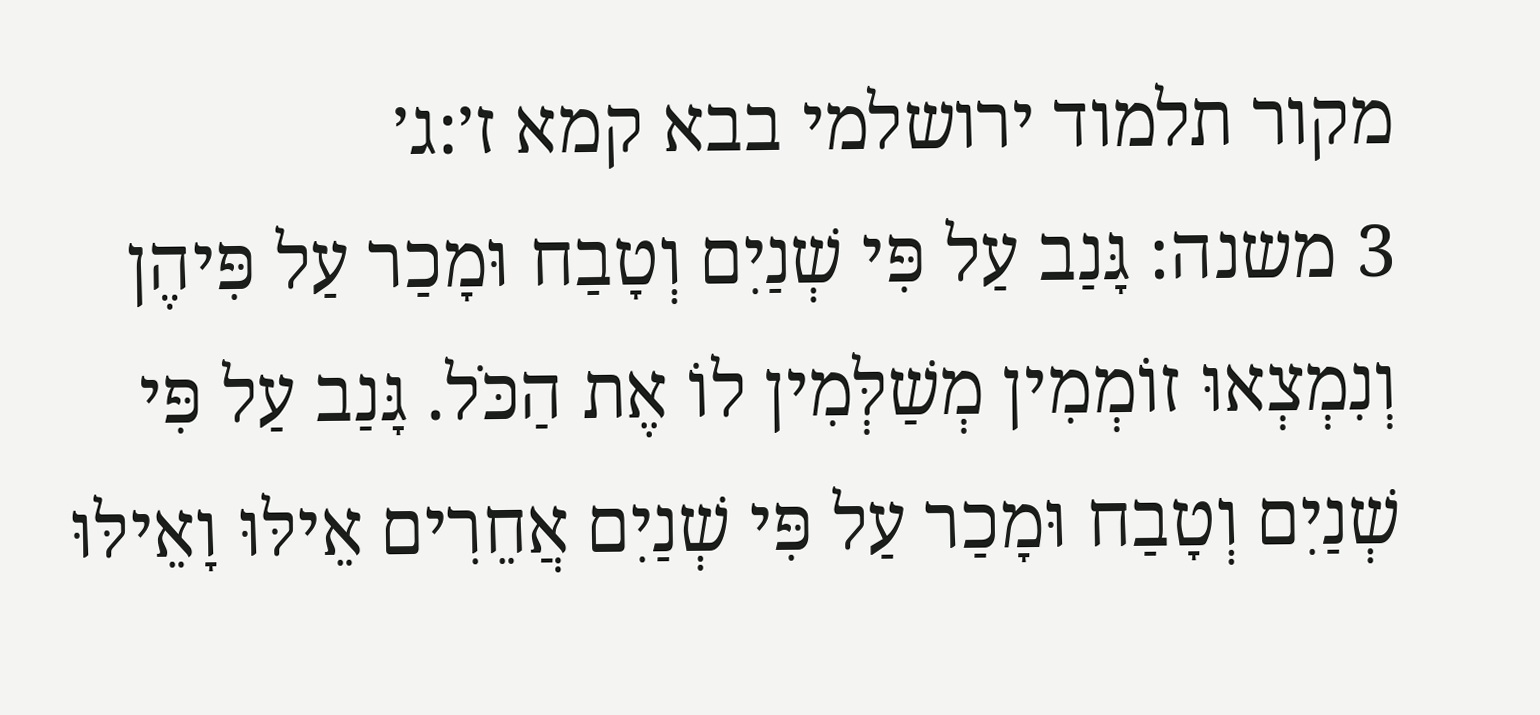מקור תלמוד ירושלמי בבא קמא ז׳:ג׳
3 משנה: גָּנַב עַל פִּי שְׁנַיִם וְטָבַח וּמָכַר עַל פִּיהֶן וְנִמְצְאוּ זוֹמְמִין מְשַׁלְּמִין לוֹ אֶת הַכֹּל. גָּנַב עַל פִּי שְׁנַיִם וְטָבַח וּמָכַר עַל פִּי שְׁנַיִם אֲחֵרִים אֵילּוּ וָאֵילּוּ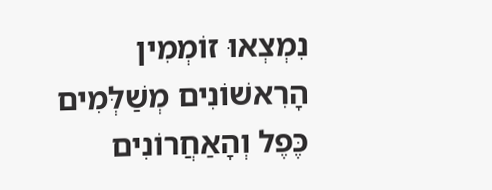נִמְצְאוּ זוֹמְמִין הָרִאשׁוֹנִים מְשַׁלְּמִים כֶּפֶל וְהָאַחֲרוֹנִים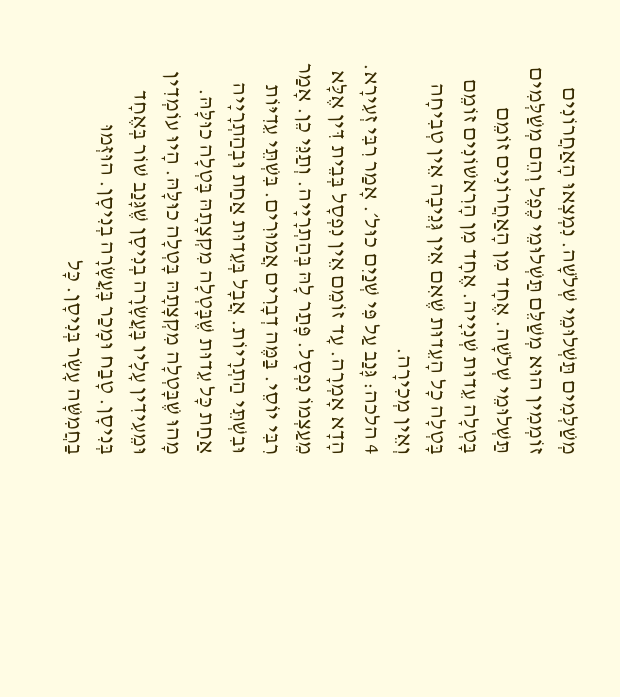מְשַׁלְּמִים תַּשְׁלוּמֵי שְׁלֹשָׁה. נִמְצְאוּ הָאַחֲרוֹנִים זוֹמְמִין הוּא מְשַׁלֵּם תַּשְׁלוּמֵי כֶפֶל וְהֵם מְשַׁלְּמִים תַּשְׁלוּמֵי שְׁלֹשָׁה. אֶחָד מִן הָאַחֲרוֹנִים זוֹמֵם בָּטְלָה עֵדוּת שְׁנִיָיה. אֶחָד מִן הָרִאשׁוֹנִים זוֹמֵם בָּטְלָה כָל הָעֵדוּת שֶׁאִם אֵין גְּנֵיבָה אֵין טְבִיחָה וְאֵין מְכִירָה.
4 הלכה: גָּנַב עַל פִּי שְׁנַיִם כוּל׳. אָמַר רִבִּי זְעִירָא. הָדָא אָמְרָה. עָד זוֹמֵם אֵין נִפְסָל בְּבֵית דִּין אֶלָּא מֵעַצְמוֹ נִפְסָל. פָּתַר לָהּ בְּהַתְרָיָיה. וְתַנֵּי כֵן. אָמַר רִבִּי יוֹסֵי. בַּמֶּה דְבָרִים אֲמוּרִים. בִּשְׁתֵּי עֵדִיּוֹת וּבִשְׁתֵּי הַתְרָיוֹת. אֲבָל בְּעֵדוּת אַחַת וּבְהַתְרָיָיה אַחַת כָּל עֵדוּת שֶׁבָּטְלָה מִקְצָתָהּ בָּטְלָה כוּלָּהּ. מָהוּ שֶׁבָּטְלָה מִקְצָתָהּ בָּטְלָה כוּלָּהּ. הָיוּ עוֹמְדִין וּמֵעִידִין עָלָיו בָּעֲשָׂרָה בְנִיסָן שֶׁגָּנַב שׁוֹר בְּאֶחָד בְּנִיסָן. טָבַח וּמָכַר בָּעֲשָׂרָה בְנִיסָן. הוּזְּמוּ בַחֲמִשָּׁה עָשָׂר בְּנִיסָן. כָּל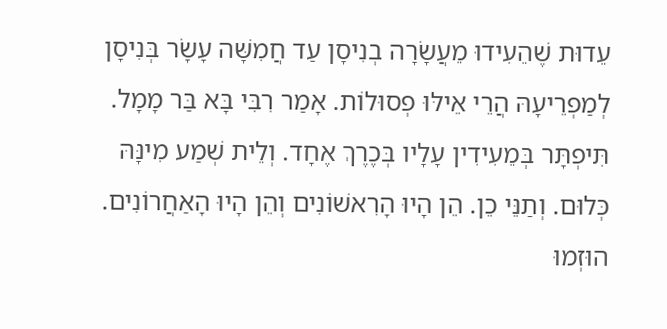עֵדוּת שֶׁהֵעִידוּ מֵעֲשָׂרָה בְנִיסָן עַד חֲמִשָּׁה עָשָׂר בְּנִיסָן לְמַפְרֵיעָהּ הֲרֵי אֵילּוּ פְסוּלוֹת. אָמַר רִבִּי בָּא בַּר מָמָל. תִּיפְתָּר בְּמֵעִידִין עָלָיו בְּכֶרֶךְ אֶחָד. וְלֵית שְׁמַע מִינָּהּ כְּלוּם. וְתַנֵּי כֵן. הֵן הָיוּ הָרִאשׁוֹנִים וְהֵן הָיוּ הָאַחֲרוֹנִים. הוּזְמוּ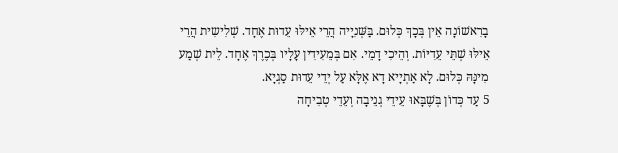בָרִאשׁוֹנָה אֵין בְּכָךְ כְּלוּם. בַּשְּׁנִיָיה הֲרֵי אֵילּוּ עֵדוּת אֶחָד. שְׁלִישִית הֲרֵי אֵילּוּ שְׁתֵּי עֵדִיּוֹת. וְהֵיכִי דָמֵי. אִם בְּמֵעִידִין עָלָיו בְּכֶרֶךְ אֶחָד. לֵית שְׁמַע מִינָּהּ כְּלוּם. לָא אַתְיָיא דָא אֶלָּא עַל יְדֵי עֵדוּת סַגְיָא.
5 עַד כְּדוֹן בְּשֶׁבָּאוּ עֵידֵי גְנֵיבָה וְעֵדֵי טְבִיחָה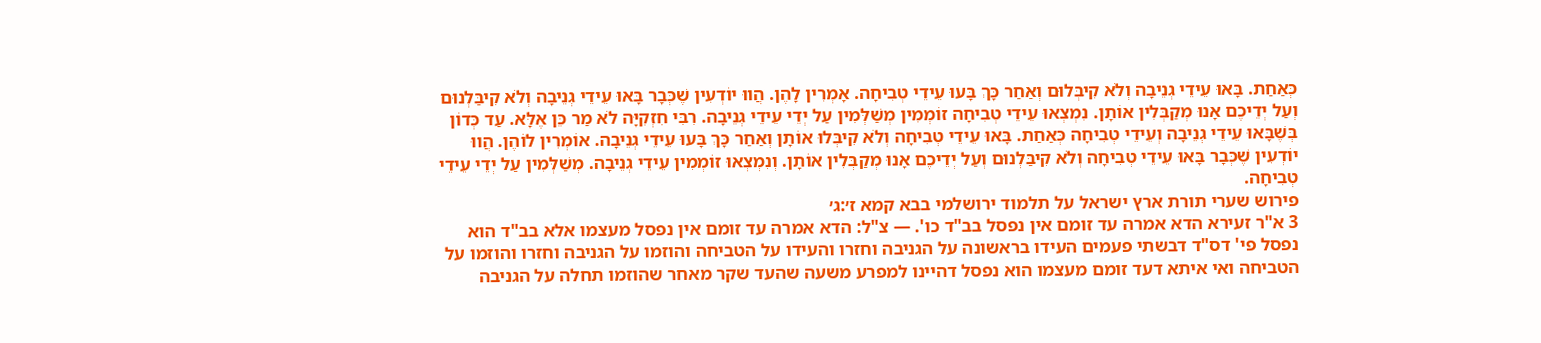כְּאַחַת. בָּאוּ עֵידֵי גְנֵיבָה וְלֹא קִיבְּלוּם וְאַחַר כָּךְ בָּעוּ עֵידֵי טְבִיחָה. אָמְרִין לָהֶן. הֲווּ יוֹדְעִין שֶׁכְּבָר בָּאוּ עֵידֵי גְנֵיבָה וְלֹא קִיבַּלְנוּם וְעַל יְדֵיכֶם אָנוּ מְקַבְּלִין אוֹתָן. נִמְצְאוּ עֵידֵי טְבִיחָה זוֹמְמִין מְשַׁלְּמִין עַל יְדֵי עֵידֵי גְנֵיבָה. רִבִּי חִזְקִיָּה לֹא מַר כֵּן אֶלָּא. עַד כְּדוֹן בְּשֶׁבָּאוּ עֵידֵי גְנֵיבָה וְעֵידֵי טְבִיחָה כְּאַחַת. בָּאוּ עֵידֵי טְבִיחָה וְלֹא קִיבְּלוּ אוֹתָן וְאַחַר כָּךְ בָּעוּ עֵידֵי גְנֵיבָה. אוֹמְרִין לוֹהֶן. הֲווּ יוֹדְעִין שֶׁכְּבָר בָּאוּ עֵידֵי טְבִיחָה וְלֹא קִיבַּלְנוּם וְעַל יְדֵיכֶם אָנוּ מְקַבְּלִין אוֹתָן. וְנִמְצְאוּ זוֹמְמִין עֵידֵי גְנֵיבָה. מְשַׁלְּמִין עַל יְדֵי עֵידֵי טְבִיחָה.
פירוש שערי תורת ארץ ישראל על תלמוד ירושלמי בבא קמא ז׳:ג׳
3 א"ר זעירא הדא אמרה עד זומם אין נפסל בב"ד כו'. — צ"ל: הדא אמרה עד זומם אין נפסל מעצמו אלא בב"ד הוא נפסל פי' דס"ד דבשתי פעמים העידו בראשונה על הגניבה וחזרו והעידו על הטביחה והוזמו על הגניבה וחזרו והוזמו על הטביחה ואי איתא דעד זומם מעצמו הוא נפסל דהיינו למפרע משעה שהעד שקר מאחר שהוזמו תחלה על הגניבה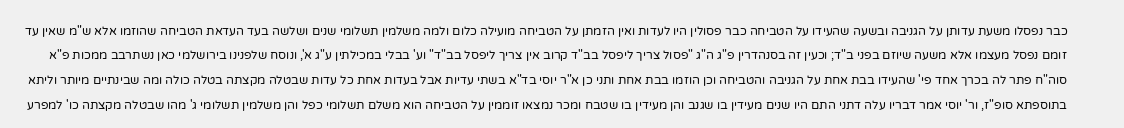כבר נפסלו משעת עדותן על הגניבה ובשעה שהעידו על הטביחה כבר פסולין היו לעדות ואין הזמתן על הטביחה מועילה כלום ולמה משלמין תשלומי שנים ושלשה בעד העדאת הטביחה שהוזמו אלא ש"מ שאין עד זומם נפסל מעצמו אלא משעה שיוזם בפני ב"ד; וכעין זה בסנהדרין פ"ג ה"ג "פסול צריך ליפסל בב"ד קרוב אין צריך ליפסל בב"ד" וע' בבלי במכילתין ע"ג א', ונוסח שלפנינו בירושלמי כאן נשתרבב ממכות פ"א סוה"ח פתר לה בכרך אחד פי' שהעידו בבת אחת על הגניבה והטביחה וכן הוזמו בבת אחת ותני כן א"ר יוסי בד"א בשתי עדיות אבל בעדות אחת כל עדות שבטלה מקצתה בטלה כולה ומה שבינתיים מיותר וליתא בתוספתא סופ"ז, ור' יוסי אמר דבריו עלה דתני התם היו שנים מעידין בו שגנב והן מעידין בו שטבח ומכר נמצאו זוממין על הטביחה הוא משלם תשלומי כפל והן משלמין תשלומי ג' מהו שבטלה מקצתה כו' למפרע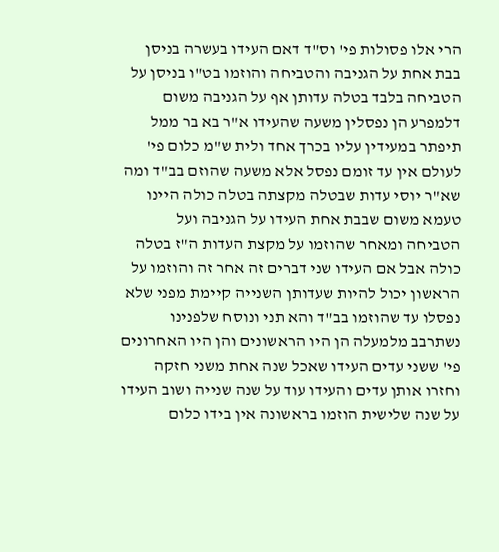הרי אלו פסולות פי' וס"ד דאם העידו בעשרה בניסן בבת אחת על הגניבה והטביחה והוזמו בט"ו בניסן על הטביחה בלבד בטלה עדותן אף על הגניבה משום דלמפרע הן נפסלין משעה שהעידו א"ר בא בר ממל תיפתר במעידין עליו בכרך אחד ולית ש"מ כלום פי' לעולם אין עד זומם נפסל אלא משעה שהוזם בב"ד ומה שא"ר יוסי עדות שבטלה מקצתה בטלה כולה היינו טעמא משום שבבת אחת העידו על הגניבה ועל הטביחה ומאחר שהוזמו על מקצת העדות ה"ז בטלה כולה אבל אם העידו שני דברים זה אחר זה והוזמו על הראשון יכול להיות שעדותן השנייה קיימת מפני שלא נפסלו עד שהוזמו בב"ד והא תני ונוסח שלפנינו נשתרבב מלמעלה הן היו הראשונים והן היו האחרונים פי' ששני עדים העידו שאכל שנה אחת משני חזקה וחזרו אותן עדים והעידו עוד על שנה שנייה ושוב העידו על שנה שלישית הוזמו בראשונה אין בידו כלום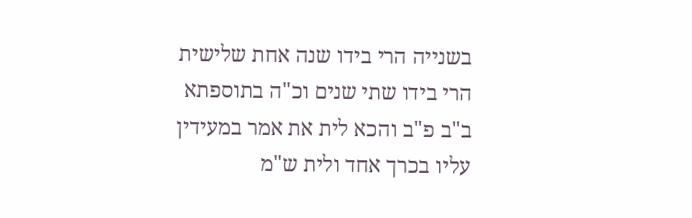בשנייה הרי בידו שנה אחת שלישית הרי בידו שתי שנים וכ"ה בתוספתא ב"ב פ"ב והכא לית את אמר במעידין עליו בכרך אחד ולית ש"מ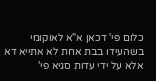כלום פי' דכאן א"א לאוקומי בשהעידו בבת אחת לא אתייא דא אלא על ידי עדות סגיא פי'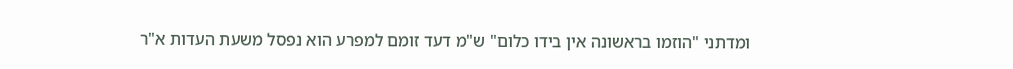ומדתני "הוזמו בראשונה אין בידו כלום" ש"מ דעד זומם למפרע הוא נפסל משעת העדות א"ר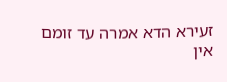זעירא הדא אמרה עד זומם אין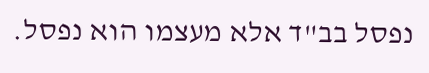נפסל בב"ד אלא מעצמו הוא נפסל.